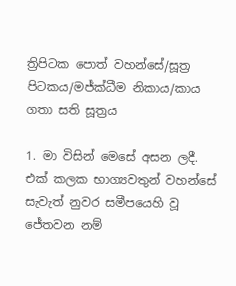ත්‍රිපිටක පොත් වහන්සේ/සූත්‍ර පිටකය/මජ්ක්ධීම නිකාය/කාය ගතා සති සූත්‍රය

1. මා විසින් මෙසේ අසන ලදී. එක් කලක භාග්‍යවතුන් වහන්සේ සැවැත් නුවර සමීපයෙහි වූ ජේතවන නම්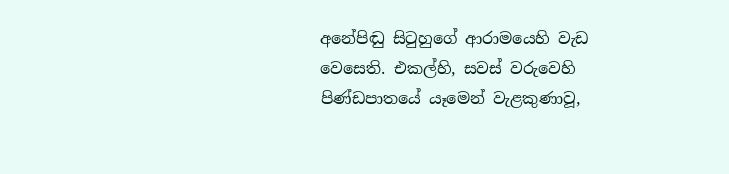අනේපිඬු සිටුහුගේ ආරාමයෙහි වැඩ වෙසෙති. එකල්හි, සවස් වරුවෙහි පිණ්ඩපාතයේ යෑමෙන් වැළකුණාවූ,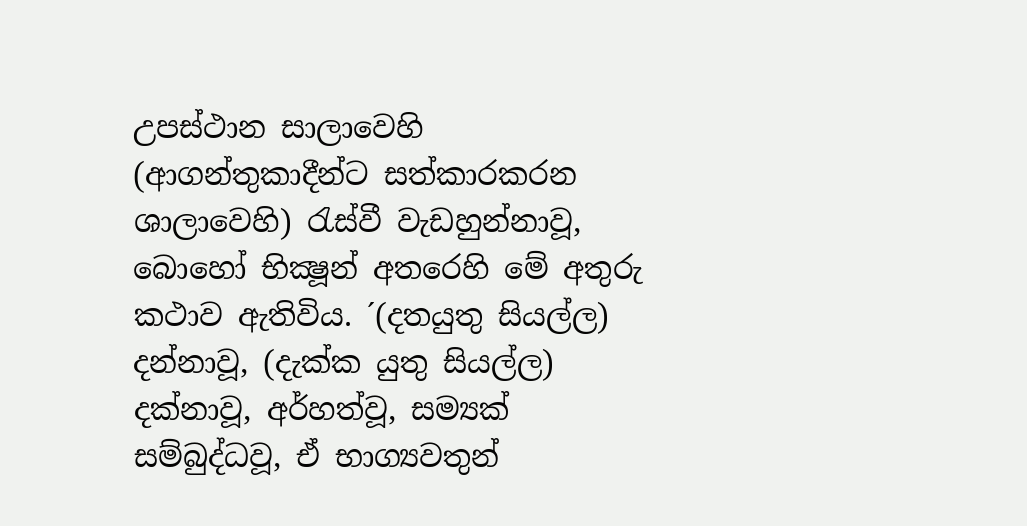උපස්ථාන සාලාවෙහි (ආගන්තුකාදීන්ට සත්කාරකරන ශාලාවෙහි) රැස්වී වැඩහුන්නාවූ, බොහෝ භික්‍ෂූන් අතරෙහි මේ අතුරු කථාව ඇතිවිය. ´(දතයුතු සියල්ල) දන්නාවූ, (දැක්ක යුතු සියල්ල) දක්නාවූ, අර්හත්වූ, සම්‍යක් සම්බුද්ධවූ, ඒ භාග්‍යවතුන්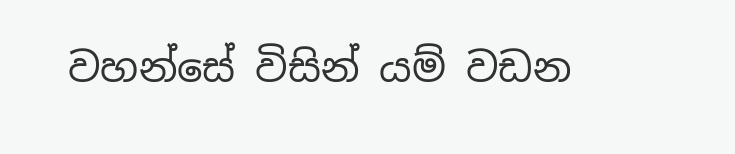වහන්සේ විසින් යම් වඩන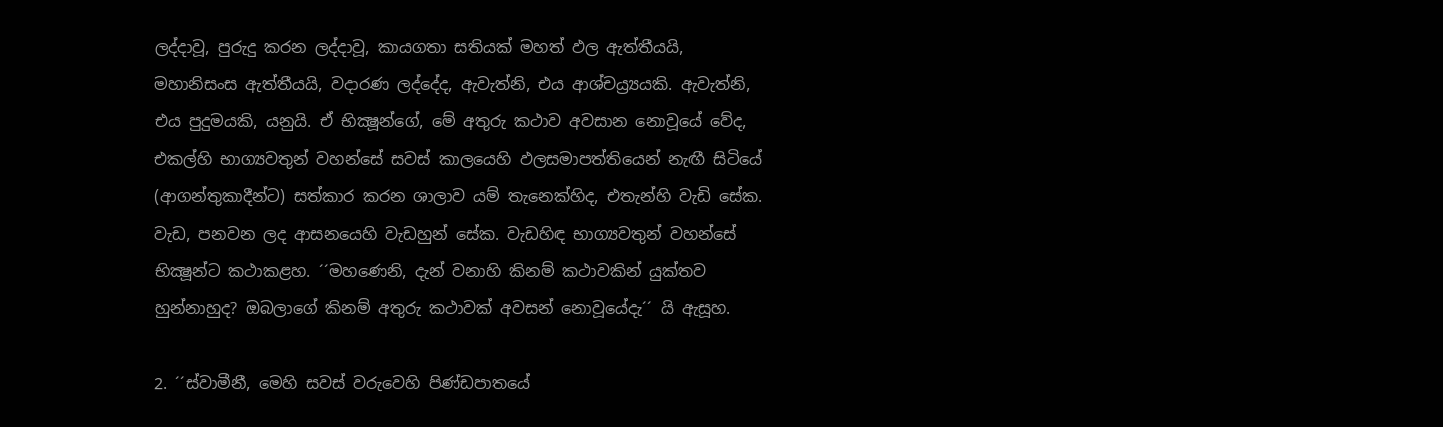ලද්දාවූ, පුරුදු කරන ලද්දාවූ, කායගතා සතියක් මහත් ඵල ඇත්තීයයි, මහානිසංස ඇත්තීයයි, වදාරණ ලද්දේද, ඇවැත්නි, එය ආශ්චය්‍ර්‍යයකි. ඇවැත්නි, එය පුදුමයකි, යනුයි. ඒ භික්‍ෂූන්ගේ, මේ අතුරු කථාව අවසාන නොවූයේ වේද, එකල්හි භාග්‍යවතුන් වහන්සේ සවස් කාලයෙහි ඵලසමාපත්තියෙන් නැඟී සිටියේ (ආගන්තුකාදීන්ට) සත්කාර කරන ශාලාව යම් තැනෙක්හිද, එතැන්හි වැඩි සේක. වැඩ, පනවන ලද ආසනයෙහි වැඩහුන් සේක. වැඩහිඳ භාග්‍යවතුන් වහන්සේ භික්‍ෂූන්ට කථාකළහ. ´´මහණෙනි, දැන් වනාහි කිනම් කථාවකින් යුක්තව හුන්නාහුද? ඔබලාගේ කිනම් අතුරු කථාවක් අවසන් නොවූයේදැ´´ යි ඇසූහ.

2. ´´ස්වාමීනී, මෙහි සවස් වරුවෙහි පිණ්ඩපාතයේ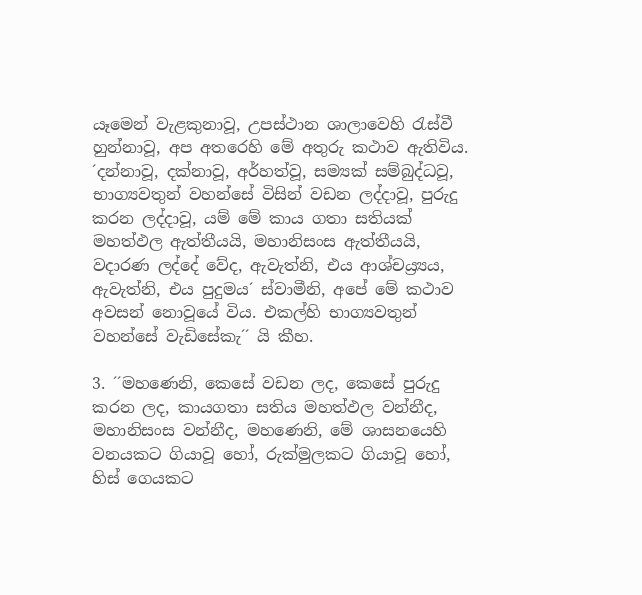යෑමෙන් වැළකුනාවූ, උපස්ථාන ශාලාවෙහි රැස්වී හුන්නාවූ, අප අතරෙහි මේ අතුරු කථාව ඇතිවිය. ´දන්නාවූ, දක්නාවූ, අර්හත්වූ, සම්‍යක් සම්බුද්ධවූ, භාග්‍යවතුන් වහන්සේ විසින් වඩන ලද්දාවූ, පුරුදු කරන ලද්දාවූ, යම් මේ කාය ගතා සතියක් මහත්ඵල ඇත්තීයයි, මහානිසංස ඇත්තීයයි, වදාරණ ලද්දේ වේද, ඇවැත්නි, එය ආශ්චය්‍ර්‍යය, ඇවැත්නි, එය පුදුමය´ ස්වාමීනි, අපේ මේ කථාව අවසන් නොවූයේ විය. එකල්හි භාග්‍යවතුන් වහන්සේ වැඩිසේකැ´´ යි කීහ.

3. ´´මහණෙනි, කෙසේ වඩන ලද, කෙසේ පුරුදු කරන ලද, කායගතා සතිය මහත්ඵල වන්නීද, මහානිසංස වන්නීද, මහණෙනි, මේ ශාසනයෙහි වනයකට ගියාවූ හෝ, රුක්මුලකට ගියාවූ හෝ, හිස් ගෙයකට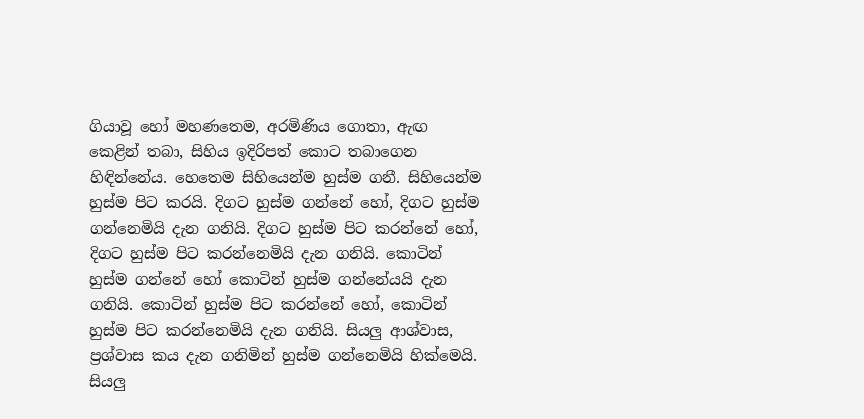ගියාවූ හෝ මහණතෙම, අරමිණිය ගොතා, ඇඟ කෙළින් තබා, සිහිය ඉදිරිපත් කොට තබාගෙන හිඳින්නේය. හෙතෙම සිහියෙන්ම හුස්ම ගනී. සිහියෙන්ම හුස්ම පිට කරයි. දිගට හුස්ම ගන්නේ හෝ, දිගට හුස්ම ගන්නෙමියි දැන ගනියි. දිගට හුස්ම පිට කරන්නේ හෝ, දිගට හුස්ම පිට කරන්නෙමියි දැන ගනියි. කොටින් හුස්ම ගන්නේ හෝ කොටින් හුස්ම ගන්නේයයි දැන ගනියි. කොටින් හුස්ම පිට කරන්නේ හෝ, කොටින් හුස්ම පිට කරන්නෙමියි දැන ගනියි. සියලු ආශ්වාස, ප්‍රශ්වාස කය දැන ගනිමින් හුස්ම ගන්නෙමියි හික්මෙයි. සියලු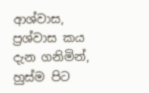ආශ්වාස, ප්‍රශ්වාස කය දැන ගනිමින්, හුස්ම පිට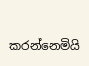කරන්නෙමියි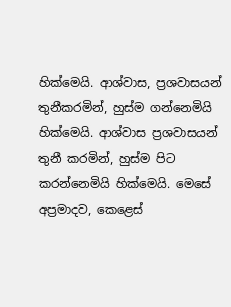හික්මෙයි. ආශ්වාස, ප්‍රශවාසයන් තුනීකරමින්, හුස්ම ගන්නෙමියි හික්මෙයි. ආශ්වාස ප්‍රශවාසයන් තුනී කරමින්, හුස්ම පිට කරන්නෙමියි හික්මෙයි. මෙසේ අප්‍රමාදව, කෙළෙස්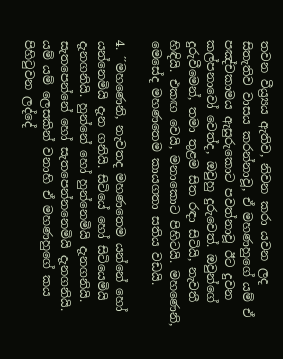තවන වීය්‍ර්‍යය ඇතිව, නිවන කරා යවන ලද සිතැතිව වාසය කරන්නාවූ, ඒ මහණහුගේ යම් ඒ පඤ්චකාමය ඇසුරුකොට පවත්නාවූ ඊට දුවන කල්පනාවෝ වෙත්ද, ඔවුහු දුරුවෙත්. ඔවුන්ගේ දුරුවීමෙන්, තමා තුළම සිත රඳා සිටියි, නැවතී හිඳියි. එකඟ වෙයි, මනාකොට පිහිටයි. මහණෙනි, මෙසේද මහණතෙම කායගතා සතිය වඩයි.

4. ´´මහණෙනි, නැවතද මහණතෙම යන්නේ හෝ යන්නෙමියි දැන ගනියි. සිටියේ හෝ සිටියෙමියි දැනගනියි. හුන්නේ හෝ හුන්නෙමියි දැනගනියි. සැතපෙන්නේ හෝ සැතපෙන්නනෙමියි දැනගනියි. යම් යම් ලෙසකින් වනාහි ඒ මහණහුගේ කය පිහිටුවන ලද්දේ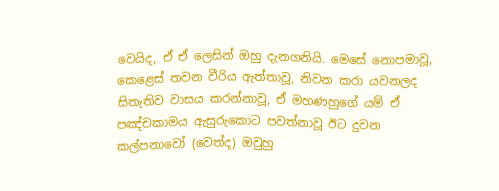වෙයිද, ඒ ඒ ලෙසින් ඔහු දැනගනියි. මෙසේ නොපමාවූ, කෙළෙස් තවන වීරිය ඇත්තාවූ, නිවන කරා යවනලද සිතැතිව වාසය කරන්නාවූ, ඒ මහණහුගේ යම් ඒ පඤ්චකාමය ඇසුරුකොට පවත්නාවූ ඊට දුවන කල්පනාවෝ (වෙත්ද) ඔවුහු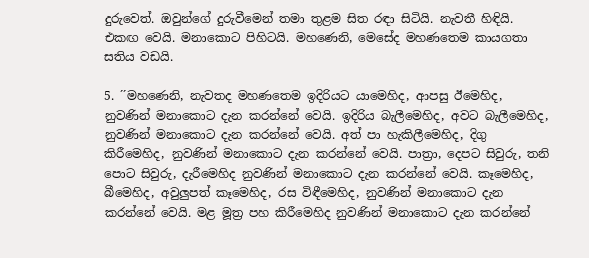දුරුවෙත්. ඔවුන්ගේ දුරුවීමෙන් තමා තුළම සිත රඳා සිටියි. නැවතී හිඳියි. එකඟ වෙයි. මනාකොට පිහිටයි. මහණෙනි, මෙසේද මහණතෙම කායගතා සතිය වඩයි.

5. ´´මහණෙනි, නැවතද මහණතෙම ඉදිරියට යාමෙහිද, ආපසු ඊමෙහිද, නුවණින් මනාකොට දැන කරන්නේ වෙයි. ඉදිරිය බැලීමෙහිද, අවට බැලීමෙහිද, නුවණින් මනාකොට දැන කරන්නේ වෙයි. අත් පා හැකිලීමෙහිද, දිගු කිරීමෙහිද, නුවණින් මනාකොට දැන කරන්නේ වෙයි. පාත්‍රා, දෙපට සිවුරු, තනි පොට සිවුරු, දැරීමෙහිද නුවණින් මනාකොට දැන කරන්නේ වෙයි. කෑමෙහිද, බීමෙහිද, අවුලුපත් කෑමෙහිද, රස විඳීමෙහිද, නුවණින් මනාකොට දැන කරන්නේ වෙයි. මළ මූත්‍ර පහ කිරීමෙහිද නුවණින් මනාකොට දැන කරන්නේ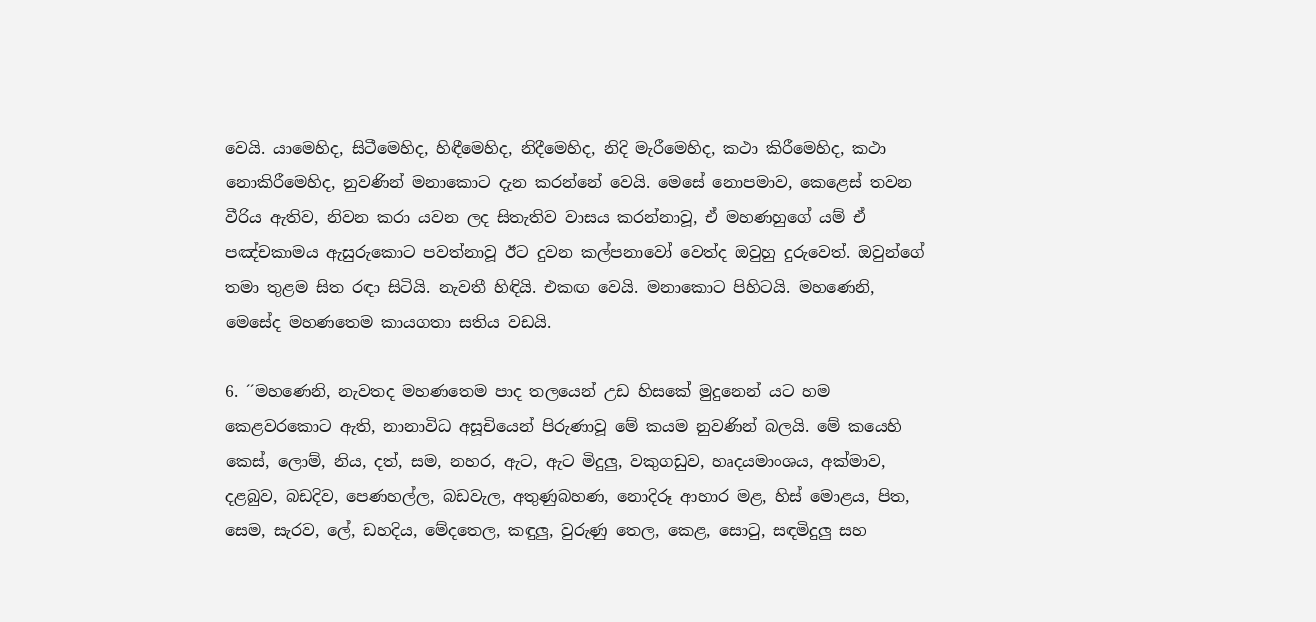වෙයි. යාමෙහිද, සිටීමෙහිද, හිඳීමෙහිද, නිදීමෙහිද, නිදි මැරීමෙහිද, කථා කිරීමෙහිද, කථා නොකිරීමෙහිද, නුවණින් මනාකොට දැන කරන්නේ වෙයි. මෙසේ නොපමාව, කෙළෙස් තවන වීරිය ඇතිව, නිවන කරා යවන ලද සිතැතිව වාසය කරන්නාවූ, ඒ මහණහුගේ යම් ඒ පඤ්චකාමය ඇසුරුකොට පවත්නාවූ ඊට දුවන කල්පනාවෝ වෙත්ද ඔවුහු දුරුවෙත්. ඔවුන්ගේ තමා තුළම සිත රඳා සිටියි. නැවතී හිඳියි. එකඟ වෙයි. මනාකොට පිහිටයි. මහණෙනි, මෙසේද මහණතෙම කායගතා සතිය වඩයි.

6. ´´මහණෙනි, නැවතද මහණතෙම පාද තලයෙන් උඩ හිසකේ මුදුනෙන් යට හම කෙළවරකොට ඇති, නානාවිධ අසූචියෙන් පිරුණාවූ මේ කයම නුවණින් බලයි. මේ කයෙහි කෙස්, ලොම්, නිය, දත්, සම, නහර, ඇට, ඇට මිදුලු, වකුගඩුව, හෘදයමාංශය, අක්මාව, දළබුව, බඩදිව, පෙණහල්ල, බඩවැල, අතුණුබහණ, නොදිරූ ආහාර මළ, හිස් මොළය, පිත, සෙම, සැරව, ලේ, ඩහදිය, මේදතෙල, කඳුලු, වුරුණු තෙල, කෙළ, සොටු, සඳමිදුලු සහ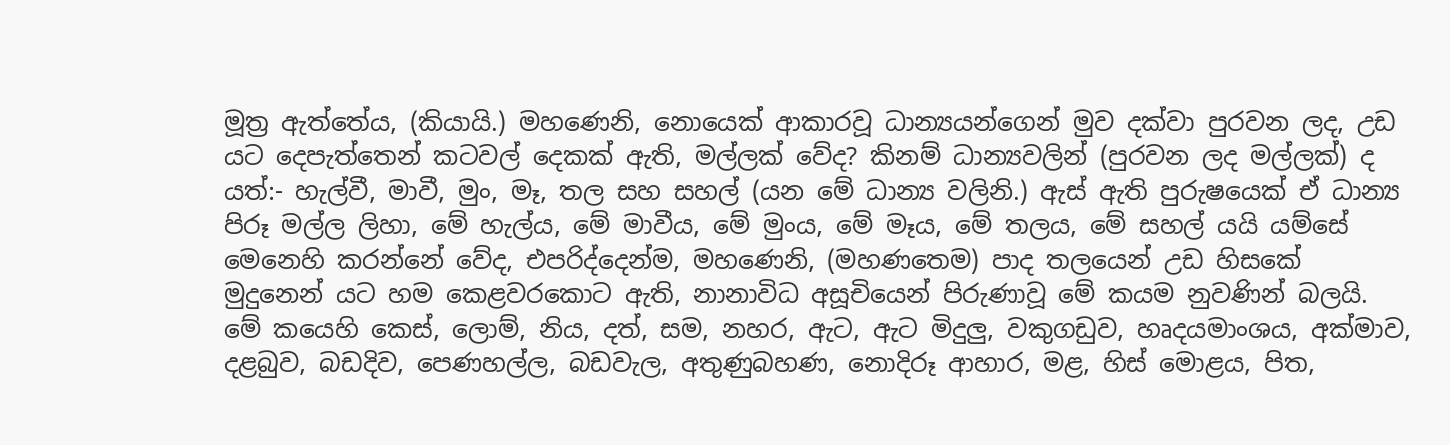මූත්‍ර ඇත්තේය, (කියායි.) මහණෙනි, නොයෙක් ආකාරවූ ධාන්‍යයන්ගෙන් මුව දක්වා පුරවන ලද, උඩ යට දෙපැත්තෙන් කටවල් දෙකක් ඇති, මල්ලක් වේද? කිනම් ධාන්‍යවලින් (පුරවන ලද මල්ලක්) ද යත්:- හැල්වී, මාවී, මුං, මෑ, තල සහ සහල් (යන මේ ධාන්‍ය වලිනි.) ඇස් ඇති පුරුෂයෙක් ඒ ධාන්‍ය පිරූ මල්ල ලිහා, මේ හැල්ය, මේ මාවීය, මේ මුංය, මේ මෑය, මේ තලය, මේ සහල් යයි යම්සේ මෙනෙහි කරන්නේ වේද, එපරිද්දෙන්ම, මහණෙනි, (මහණතෙම) පාද තලයෙන් උඩ හිසකේ මුදුනෙන් යට හම කෙළවරකොට ඇති, නානාවිධ අසූචියෙන් පිරුණාවූ මේ කයම නුවණින් බලයි. මේ කයෙහි කෙස්, ලොම්, නිය, දත්, සම, නහර, ඇට, ඇට මිදුලු, වකුගඩුව, හෘදයමාංශය, අක්මාව, දළබුව, බඩදිව, පෙණහල්ල, බඩවැල, අතුණුබහණ, නොදිරූ ආහාර, මළ, හිස් මොළය, පිත,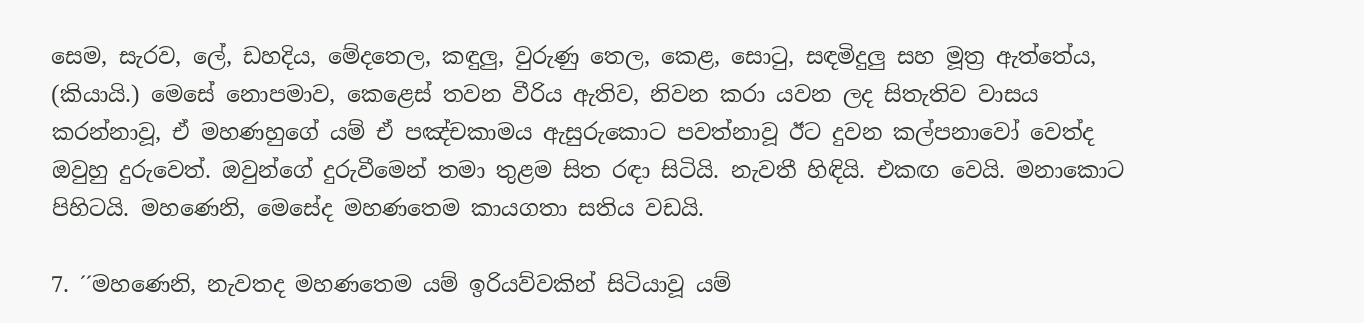සෙම, සැරව, ලේ, ඩහදිය, මේදතෙල, කඳුලු, වුරුණු තෙල, කෙළ, සොටු, සඳමිදුලු සහ මූත්‍ර ඇත්තේය, (කියායි.) මෙසේ නොපමාව, කෙළෙස් තවන වීරිය ඇතිව, නිවන කරා යවන ලද සිතැතිව වාසය කරන්නාවූ, ඒ මහණහුගේ යම් ඒ පඤ්චකාමය ඇසුරුකොට පවත්නාවූ ඊට දුවන කල්පනාවෝ වෙත්ද ඔවුහු දුරුවෙත්. ඔවුන්ගේ දුරුවීමෙන් තමා තුළම සිත රඳා සිටියි. නැවතී හිඳියි. එකඟ වෙයි. මනාකොට පිහිටයි. මහණෙනි, මෙසේද මහණතෙම කායගතා සතිය වඩයි.

7. ´´මහණෙනි, නැවතද මහණතෙම යම් ඉරියව්වකින් සිටියාවූ යම්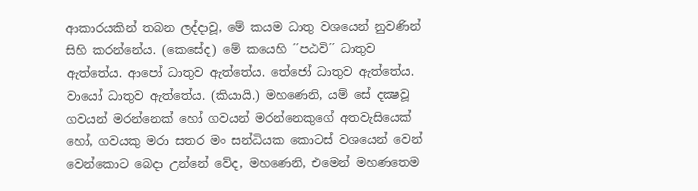ආකාරයකින් තබන ලද්දාවූ, මේ කයම ධාතු වශයෙන් නුවණින් සිහි කරන්නේය. (කෙසේද) මේ කයෙහි ´´පඨවි´´ ධාතුව ඇත්තේය. ආපෝ ධාතුව ඇත්තේය. තේජෝ ධාතුව ඇත්තේය. වායෝ ධාතුව ඇත්තේය. (කියායි.) මහණෙනි, යම් සේ දක්‍ෂවූ ගවයන් මරන්නෙක් හෝ ගවයන් මරන්නෙකුගේ අතවැසියෙක් හෝ, ගවයකු මරා සතර මං සන්ධියක කොටස් වශයෙන් වෙන් වෙන්කොට බෙදා උන්නේ වේද, මහණෙනි, එමෙන් මහණතෙම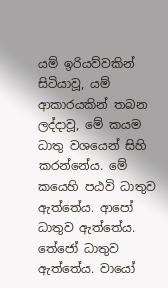යම් ඉරියව්වකින් සිටියාවූ, යම් ආකාරයකින් තබන ලද්දාවූ, මේ කයම ධාතු වශයෙන් සිහි කරන්නේය. මේ කයෙහි පඨවි ධාතුව ඇත්තේය. ආපෝ ධාතුව ඇත්තේය. තේජෝ ධාතුව ඇත්තේය. වායෝ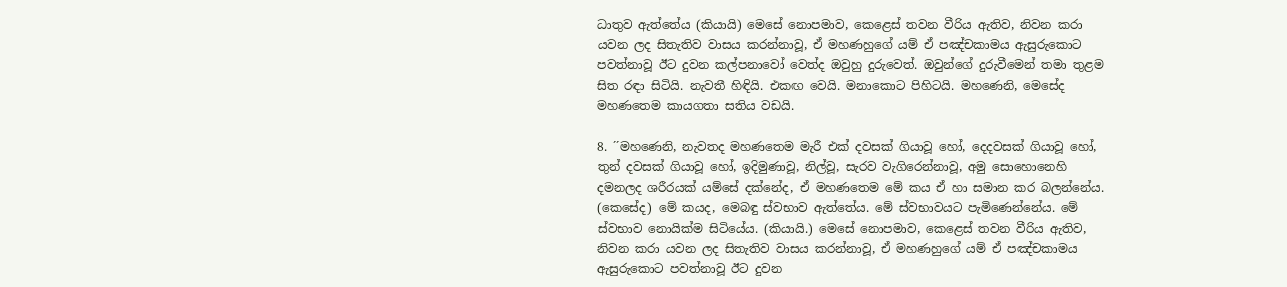ධාතුව ඇත්තේය (කියායි) මෙසේ නොපමාව, කෙළෙස් තවන වීරිය ඇතිව, නිවන කරා යවන ලද සිතැතිව වාසය කරන්නාවූ, ඒ මහණහුගේ යම් ඒ පඤ්චකාමය ඇසුරුකොට පවත්නාවූ ඊට දුවන කල්පනාවෝ වෙත්ද ඔවුහු දුරුවෙත්. ඔවුන්ගේ දුරුවීමෙන් තමා තුළම සිත රඳා සිටියි. නැවතී හිඳියි. එකඟ වෙයි. මනාකොට පිහිටයි. මහණෙනි, මෙසේද මහණතෙම කායගතා සතිය වඩයි.

8. ´´මහණෙනි, නැවතද මහණතෙම මැරී එක් දවසක් ගියාවූ හෝ, දෙදවසක් ගියාවූ හෝ, තුන් දවසක් ගියාවූ හෝ, ඉදිමුණාවූ, නිල්වූ, සැරව වැගිරෙන්නාවූ, අමු සොහොනෙහි දමනලද ශරීරයක් යම්සේ දක්නේද, ඒ මහණතෙම මේ කය ඒ හා සමාන කර බලන්නේය. (කෙසේද) මේ කයද, මෙබඳු ස්වභාව ඇත්තේය. මේ ස්වභාවයට පැමිණෙන්නේය. මේ ස්වභාව නොයික්ම සිටියේය. (කියායි.) මෙසේ නොපමාව, කෙළෙස් තවන වීරිය ඇතිව, නිවන කරා යවන ලද සිතැතිව වාසය කරන්නාවූ, ඒ මහණහුගේ යම් ඒ පඤ්චකාමය ඇසුරුකොට පවත්නාවූ ඊට දුවන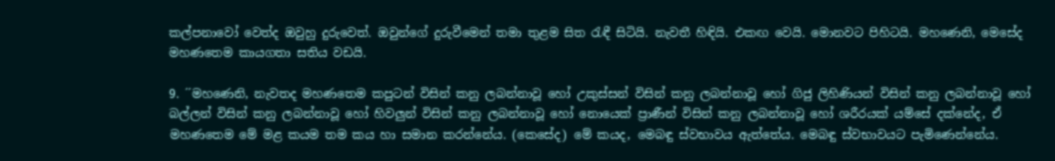කල්පනාවෝ වෙත්ද ඔවුහු දුරුවෙත්. ඔවුන්ගේ දුරුවීමෙන් තමා තුළම සිත රැඳී සිටියි. නැවතී හිඳියි. එකඟ වෙයි. මොනවට පිහිටයි. මහණෙනි, මෙසේද මහණතෙම කායගතා සතිය වඩයි.

9. ´´මහණෙනි, නැවතද මහණතෙම කපුටන් විසින් කනු ලබන්නාවූ හෝ උකුස්සන් විසින් කනු ලබන්නාවූ හෝ ගිජු ලිහිණියන් විසින් කනු ලබන්නාවූ හෝ බල්ලන් විසින් කනු ලබන්නාවූ හෝ හිවලුන් විසින් කනු ලබන්නාවූ හෝ නොයෙක් ප්‍රාණීන් විසින් කනු ලබන්නාවූ හෝ ශරීරයක් යම්සේ දක්නේද, ඒ මහණතෙම මේ මළ කයම තම කය හා සමාන කරන්නේය. (කෙසේද) මේ කයද, මෙබඳු ස්වභාවය ඇත්තේය. මෙබඳු ස්වභාවයට පැමිණෙන්නේය.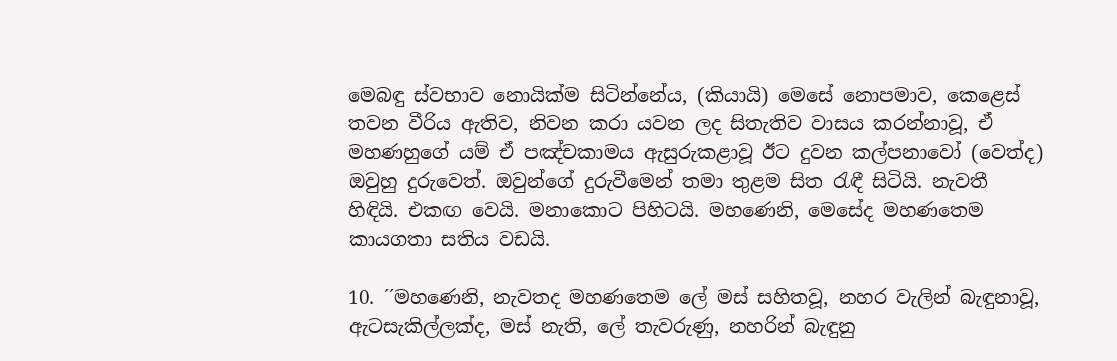මෙබඳු ස්වභාව නොයික්ම සිටින්නේය, (කියායි) මෙසේ නොපමාව, කෙළෙස් තවන වීරිය ඇතිව, නිවන කරා යවන ලද සිතැතිව වාසය කරන්නාවූ, ඒ මහණහුගේ යම් ඒ පඤ්චකාමය ඇසුරුකළාවූ ඊට දුවන කල්පනාවෝ (වෙත්ද) ඔවුහු දුරුවෙත්. ඔවුන්ගේ දුරුවීමෙන් තමා තුළම සිත රැඳී සිටියි. නැවතී හිඳියි. එකඟ වෙයි. මනාකොට පිහිටයි. මහණෙනි, මෙසේද මහණතෙම කායගතා සතිය වඩයි.

10. ´´මහණෙනි, නැවතද මහණතෙම ලේ මස් සහිතවූ, නහර වැලින් බැඳුනාවූ, ඇටසැකිල්ලක්ද, මස් නැති, ලේ තැවරුණු, නහරින් බැඳුනු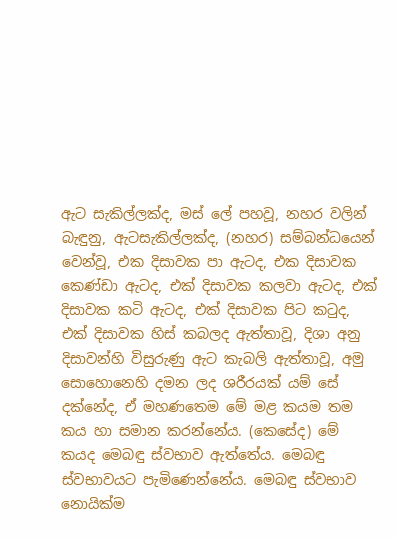ඇට සැකිල්ලක්ද, මස් ලේ පහවූ, නහර වලින් බැඳුනු, ඇටසැකිල්ලක්ද, (නහර) සම්බන්ධයෙන් වෙන්වූ, එක දිසාවක පා ඇටද, එක දිසාවක කෙණ්ඩා ඇටද, එක් දිසාවක කලවා ඇටද, එක් දිසාවක කටි ඇටද, එක් දිසාවක පිට කටුද, එක් දිසාවක හිස් කබලද ඇත්තාවූ, දිශා අනු දිසාවන්හි විසුරුණු ඇට කැබලි ඇත්තාවූ, අමු සොහොනෙහි දමන ලද ශරීරයක් යම් සේ දක්නේද, ඒ මහණතෙම මේ මළ කයම තම කය හා සමාන කරන්නේය. (කෙසේද) මේ කයද මෙබඳු ස්වභාව ඇත්තේය. මෙබඳු ස්වභාවයට පැමිණෙන්නේය. මෙබඳු ස්වභාව නොයික්ම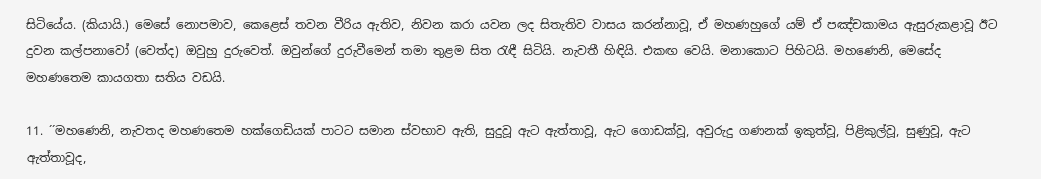සිටියේය. (කියායි.) මෙසේ නොපමාව, කෙළෙස් තවන වීරිය ඇතිව, නිවන කරා යවන ලද සිතැතිව වාසය කරන්නාවූ, ඒ මහණහුගේ යම් ඒ පඤ්චකාමය ඇසුරුකළාවූ ඊට දුවන කල්පනාවෝ (වෙත්ද) ඔවුහු දුරුවෙත්. ඔවුන්ගේ දුරුවීමෙන් තමා තුළම සිත රැඳී සිටියි. නැවතී හිඳියි. එකඟ වෙයි. මනාකොට පිහිටයි. මහණෙනි, මෙසේද මහණතෙම කායගතා සතිය වඩයි.

11. ´´මහණෙනි, නැවතද මහණතෙම හක්ගෙඩියක් පාටට සමාන ස්වභාව ඇති, සුදුවූ ඇට ඇත්තාවූ, ඇට ගොඩක්වූ, අවුරුදු ගණනක් ඉකුත්වූ, පිළිකුල්වූ, සුණුවූ, ඇට ඇත්තාවූද,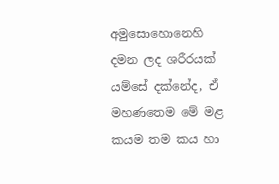අමුසොහොනෙහි දමන ලද ශරීරයක් යම්සේ දක්නේද, ඒ මහණතෙම මේ මළ කයම තම කය හා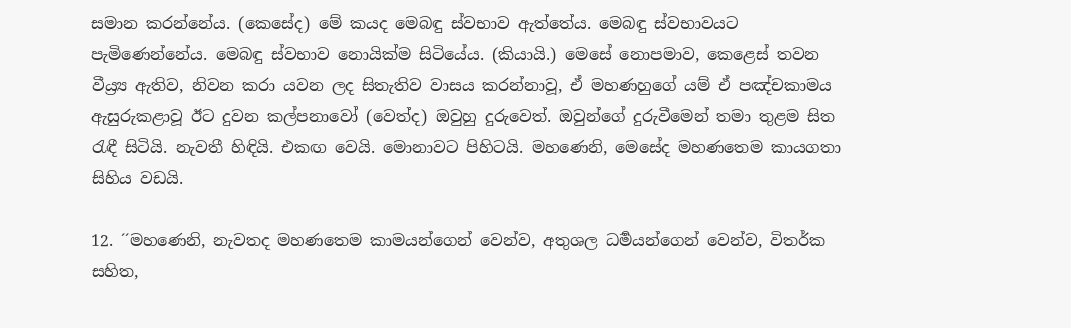සමාන කරන්නේය. (කෙසේද) මේ කයද මෙබඳු ස්වභාව ඇත්තේය. මෙබඳු ස්වභාවයට පැමිණෙන්නේය. මෙබඳු ස්වභාව නොයික්ම සිටියේය. (කියායි.) මෙසේ නොපමාව, කෙළෙස් තවන වීය්‍ර්‍ය ඇතිව, නිවන කරා යවන ලද සිතැතිව වාසය කරන්නාවූ, ඒ මහණහුගේ යම් ඒ පඤ්චකාමය ඇසුරුකළාවූ ඊට දුවන කල්පනාවෝ (වෙත්ද) ඔවුහු දුරුවෙත්. ඔවුන්ගේ දුරුවීමෙන් තමා තුළම සිත රැඳී සිටියි. නැවතී හිඳියි. එකඟ වෙයි. මොනාවට පිහිටයි. මහණෙනි, මෙසේද මහණතෙම කායගතා සිහිය වඩයි.

12. ´´මහණෙනි, නැවතද මහණතෙම කාමයන්ගෙන් වෙන්ව, අතුශල ධර්‍මයන්ගෙන් වෙන්ව, විතර්ක සහිත,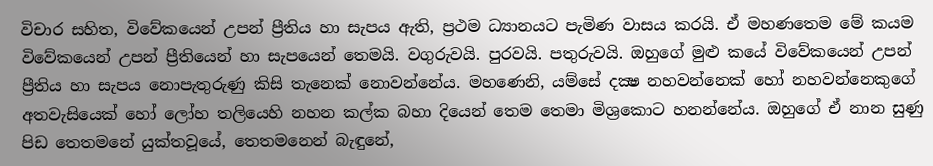විචාර සහිත, විවේකයෙන් උපන් ප්‍රීතිය හා සැපය ඇති, ප්‍රථම ධ්‍යානයට පැමිණ වාසය කරයි. ඒ මහණතෙම මේ කයම විවේකයෙන් උපන් ප්‍රීතියෙන් හා සැපයෙන් තෙමයි. වගුරුවයි. පුරවයි. පතුරුවයි. ඔහුගේ මුළු කයේ විවේකයෙන් උපන් ප්‍රීතිය හා සැපය නොපැතුරුණු කිසි තැනෙක් නොවන්නේය. මහණෙනි, යම්සේ දක්‍ෂ නහවන්නෙක් හෝ නහවන්නෙකුගේ අතවැසියෙක් හෝ ලෝහ තලියෙහි නහන කල්ක බහා දියෙන් තෙම තෙමා මිශ්‍රකොට හනන්නේය. ඔහුගේ ඒ නාන සුණු පිඩ තෙතමනේ යුක්තවූයේ, තෙතමනෙන් බැඳුනේ,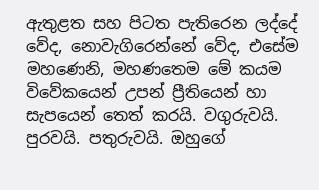ඇතුළත සහ පිටත පැතිරෙන ලද්දේ වේද, නොවැගිරෙන්නේ වේද, එසේම මහණෙනි, මහණතෙම මේ කයම විවේකයෙන් උපන් ප්‍රීතියෙන් හා සැපයෙන් තෙත් කරයි. වගුරුවයි. පුරවයි. පතුරුවයි. ඔහුගේ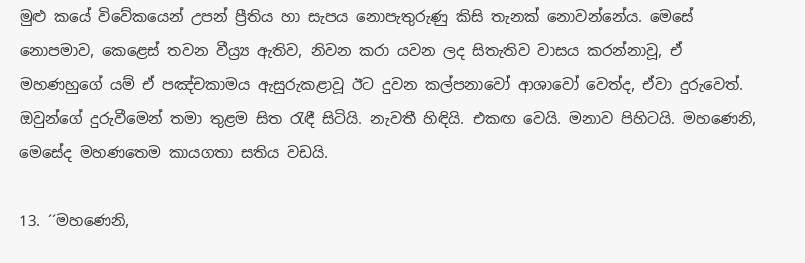මුළු කයේ විවේකයෙන් උපන් ප්‍රීතිය හා සැපය නොපැතුරුණු කිසි තැනක් නොවන්නේය. මෙසේ නොපමාව, කෙළෙස් තවන වීය්‍ර්‍ය ඇතිව, නිවන කරා යවන ලද සිතැතිව වාසය කරන්නාවූ, ඒ මහණහුගේ යම් ඒ පඤ්චකාමය ඇසුරුකළාවූ ඊට දුවන කල්පනාවෝ ආශාවෝ වෙත්ද, ඒවා දුරුවෙත්. ඔවුන්ගේ දුරුවීමෙන් තමා තුළම සිත රැඳී සිටියි. නැවතී හිඳියි. එකඟ වෙයි. මනාව පිහිටයි. මහණෙනි, මෙසේද මහණතෙම කායගතා සතිය වඩයි.

13. ´´මහණෙනි,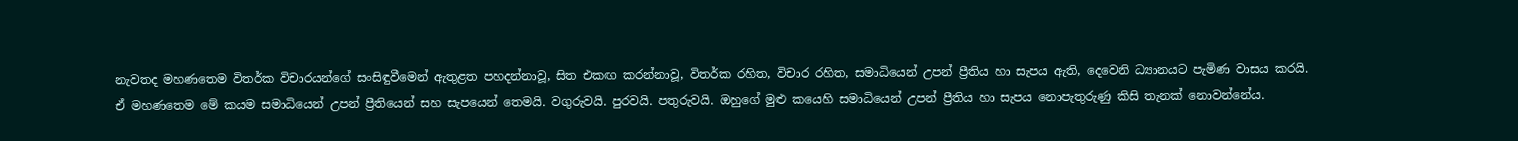නැවතද මහණතෙම විතර්ක විචාරයන්ගේ සංසිඳුවීමෙන් ඇතුළත පහදන්නාවූ, සිත එකඟ කරන්නාවූ, විතර්ක රහිත, විචාර රහිත, සමාධියෙන් උපන් ප්‍රීතිය හා සැපය ඇති, දෙවෙනි ධ්‍යානයට පැමිණ වාසය කරයි. ඒ මහණතෙම මේ කයම සමාධියෙන් උපන් ප්‍රීතියෙන් සහ සැපයෙන් තෙමයි. වගුරුවයි. පුරවයි. පතුරුවයි. ඔහුගේ මුළු කයෙහි සමාධියෙන් උපන් ප්‍රීතිය හා සැපය නොපැතුරුණු කිසි තැනක් නොවන්නේය.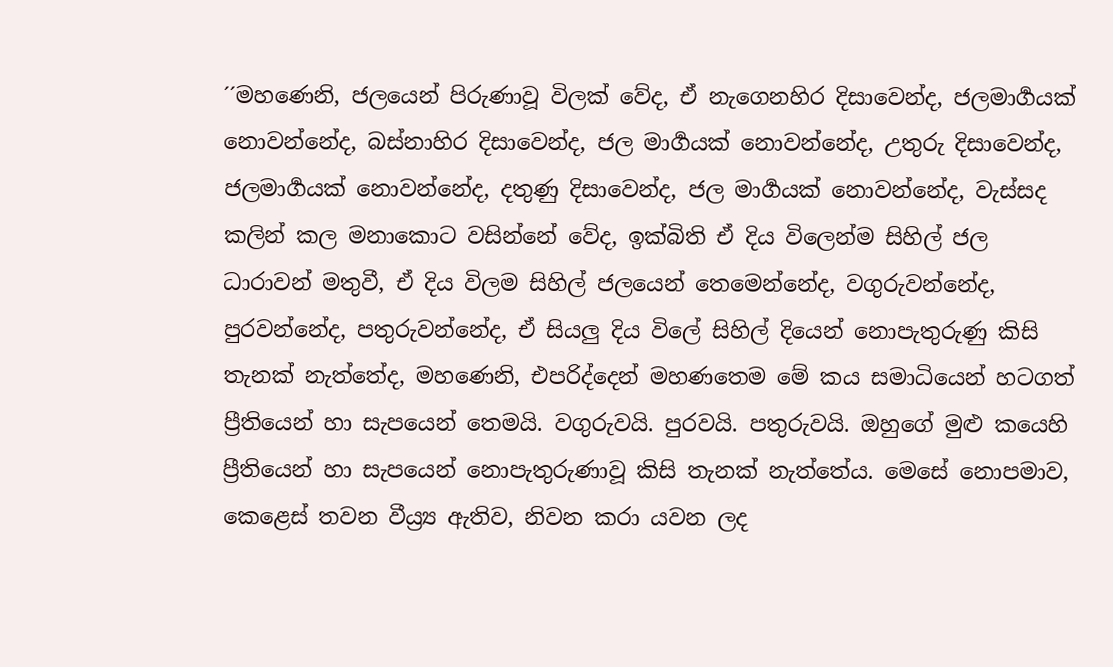´´මහණෙනි, ජලයෙන් පිරුණාවූ විලක් වේද, ඒ නැගෙනහිර දිසාවෙන්ද, ජලමාර්‍ගයක් නොවන්නේද, බස්නාහිර දිසාවෙන්ද, ජල මාර්‍ගයක් නොවන්නේද, උතුරු දිසාවෙන්ද, ජලමාර්‍ගයක් නොවන්නේද, දතුණු දිසාවෙන්ද, ජල මාර්‍ගයක් නොවන්නේද, වැස්සද කලින් කල මනාකොට වසින්නේ වේද, ඉක්බිති ඒ දිය විලෙන්ම සිහිල් ජල ධාරාවන් මතුවී, ඒ දිය විලම සිහිල් ජලයෙන් තෙමෙන්නේද, වගුරුවන්නේද, පුරවන්නේද, පතුරුවන්නේද, ඒ සියලු දිය විලේ සිහිල් දියෙන් නොපැතුරුණු කිසි තැනක් නැත්තේද, මහණෙනි, එපරිද්දෙන් මහණතෙම මේ කය සමාධියෙන් හටගත් ප්‍රීතියෙන් හා සැපයෙන් තෙමයි. වගුරුවයි. පුරවයි. පතුරුවයි. ඔහුගේ මුළු කයෙහි ප්‍රීතියෙන් හා සැපයෙන් නොපැතුරුණාවූ කිසි තැනක් නැත්තේය. මෙසේ නොපමාව, කෙළෙස් තවන වීය්‍ර්‍ය ඇතිව, නිවන කරා යවන ලද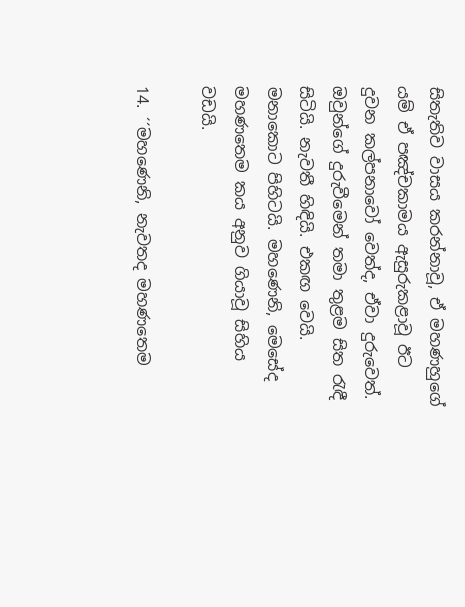සිතැතිව වාසය කරන්නාවූ, ඒ මහණහුගේ යම් ඒ පඤ්චකාමය ඇසුරුකළාවූ ඊට දුවන කල්පනාවෝ වෙත්ද, ඒවා දුරුවෙත්. ඔවුන්ගේ දුරුවීමෙන් තමා තුළම සිත රැඳී සිටියි. නැවතී හිඳියි. එකඟ වෙයි. මනාකොට පිහිටයි. මහණෙනි, මෙසේද මහණතෙම කය අනුව ගියාවූ සිහිය වඩයි.

14. ´´මහණෙනි, නැවතද මහණතෙම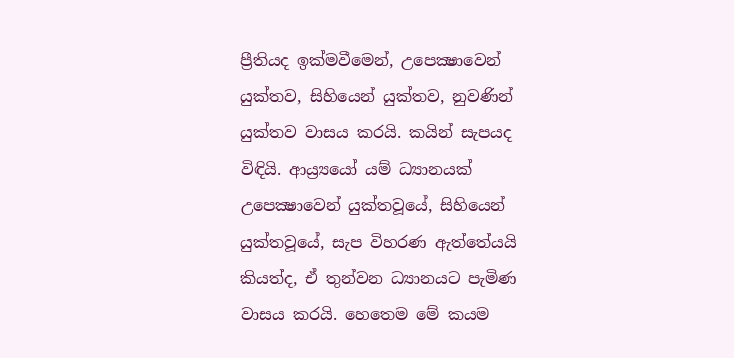ප්‍රීතියද ඉක්මවීමෙන්, උපෙක්‍ෂාවෙන් යුක්තව, සිහියෙන් යුක්තව, නුවණින් යුක්තව වාසය කරයි. කයින් සැපයද විඳියි. ආය්‍ර්‍යයෝ යම් ධ්‍යානයක් උපෙක්‍ෂාවෙන් යුක්තවූයේ, සිහියෙන් යුක්තවූයේ, සැප විහරණ ඇත්තේයයි කියත්ද, ඒ තුන්වන ධ්‍යානයට පැමිණ වාසය කරයි. හෙතෙම මේ කයම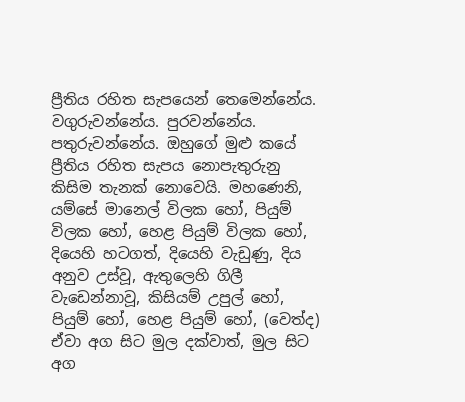ප්‍රීතිය රහිත සැපයෙන් තෙමෙන්නේය. වගුරුවන්නේය. පුරවන්නේය. පතුරුවන්නේය. ඔහුගේ මුළු කයේ ප්‍රීතිය රහිත සැපය නොපැතුරුනු කිසිම තැනක් නොවෙයි. මහණෙනි, යම්සේ මානෙල් විලක හෝ, පියුම් විලක හෝ, හෙළ පියුම් විලක හෝ, දියෙහි හටගත්, දියෙහි වැඩුණු, දිය අනුව උස්වූ, ඇතුලෙහි ගිලී වැඩෙන්නාවූ, කිසියම් උපුල් හෝ, පියුම් හෝ, හෙළ පියුම් හෝ, (වෙත්ද) ඒවා අග සිට මුල දක්වාත්, මුල සිට අග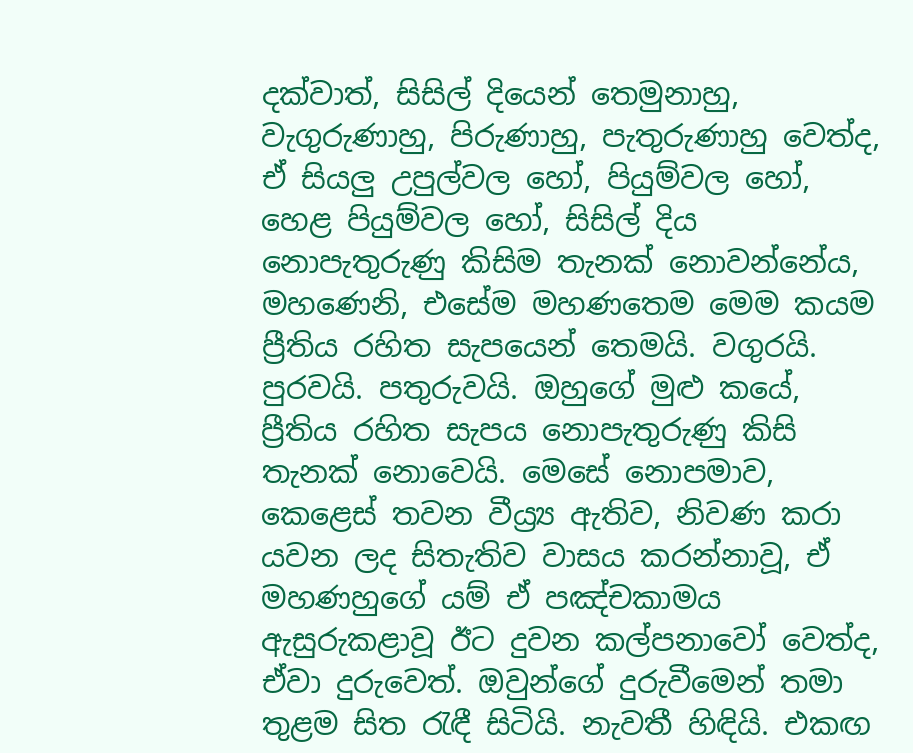දක්වාත්, සිසිල් දියෙන් තෙමුනාහු, වැගුරුණාහු, පිරුණාහු, පැතුරුණාහු වෙත්ද, ඒ සියලු උපුල්වල හෝ, පියුම්වල හෝ, හෙළ පියුම්වල හෝ, සිසිල් දිය නොපැතුරුණු කිසිම තැනක් නොවන්නේය, මහණෙනි, එසේම මහණතෙම මෙම කයම ප්‍රීතිය රහිත සැපයෙන් තෙමයි. වගුරයි. පුරවයි. පතුරුවයි. ඔහුගේ මුළු කයේ, ප්‍රීතිය රහිත සැපය නොපැතුරුණු කිසි තැනක් නොවෙයි. මෙසේ නොපමාව, කෙළෙස් තවන වීය්‍ර්‍ය ඇතිව, නිවණ කරා යවන ලද සිතැතිව වාසය කරන්නාවූ, ඒ මහණහුගේ යම් ඒ පඤ්චකාමය ඇසුරුකළාවූ ඊට දුවන කල්පනාවෝ වෙත්ද, ඒවා දුරුවෙත්. ඔවුන්ගේ දුරුවීමෙන් තමා තුළම සිත රැඳී සිටියි. නැවතී හිඳියි. එකඟ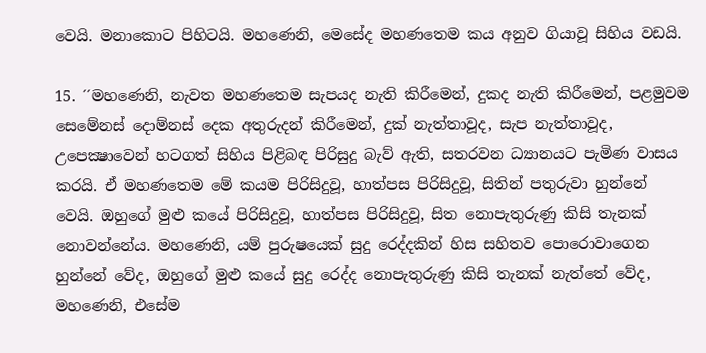වෙයි. මනාකොට පිහිටයි. මහණෙනි, මෙසේද මහණතෙම කය අනුව ගියාවූ සිහිය වඩයි.

15. ´´මහණෙනි, නැවත මහණතෙම සැපයද නැති කිරීමෙන්, දුකද නැති කිරීමෙන්, පළමුවම සෙමේනස් දොම්නස් දෙක අතුරුදන් කිරීමෙන්, දුක් නැත්තාවූද, සැප නැත්තාවූද, උපෙක්‍ෂාවෙන් හටගත් සිහිය පිළිබඳ පිරිසුදු බැව් ඇති, සතරවන ධ්‍යානයට පැමිණ වාසය කරයි. ඒ මහණතෙම මේ කයම පිරිසිදුවූ, හාත්පස පිරිසිදුවූ, සිතින් පතුරුවා හුන්නේ වෙයි. ඔහුගේ මුළු කයේ පිරිසිදුවූ, හාත්පස පිරිසිදුවූ, සිත නොපැතුරුණු කිසි තැනක් නොවන්නේය. මහණෙනි, යම් පුරුෂයෙක් සුදු රෙද්දකින් හිස සහිතව පොරොවාගෙන හුන්නේ වේද, ඔහුගේ මුළු කයේ සුදු රෙද්ද නොපැතුරුණු කිසි තැනක් නැත්තේ වේද, මහණෙනි, එසේම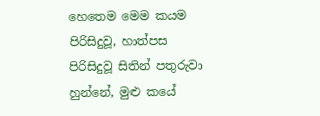හෙතෙම මෙම කයම පිරිසිදුවූ, හාත්පස පිරිසිදුවූ සිතින් පතුරුවා හුන්නේ, මුළු කයේ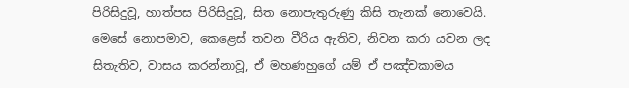පිරිසිදුවූ, හාත්පස පිරිසිදුවූ, සිත නොපැතුරුණු කිසි තැනක් නොවෙයි. මෙසේ නොපමාව, කෙළෙස් තවන වීරිය ඇතිව, නිවන කරා යවන ලද සිතැතිව, වාසය කරන්නාවූ, ඒ මහණහුගේ යම් ඒ පඤ්චකාමය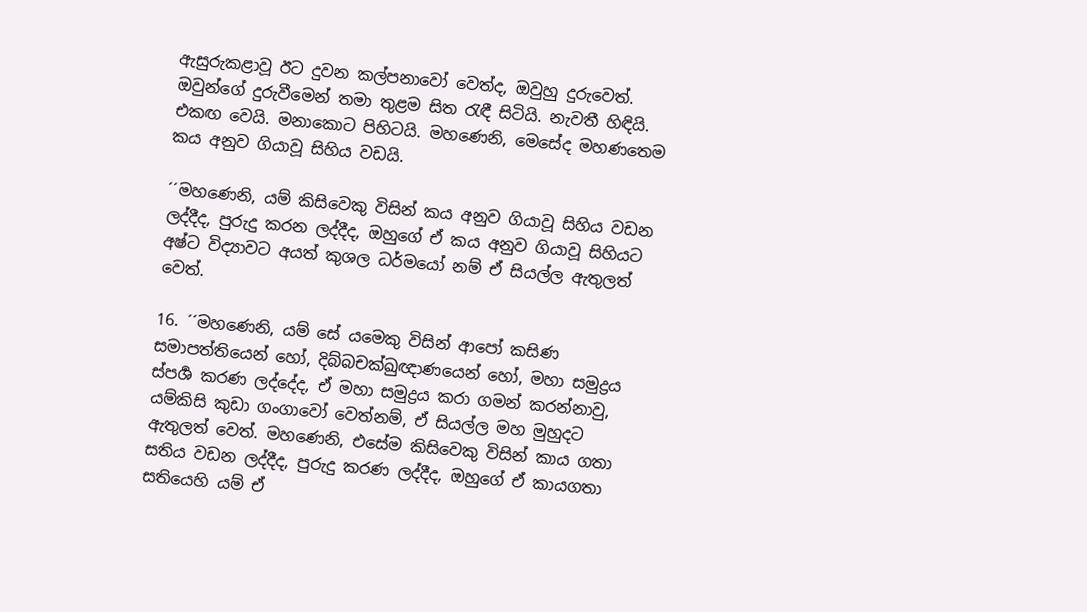ඇසුරුකළාවූ ඊට දුවන කල්පනාවෝ වෙත්ද, ඔවුහු දුරුවෙත්. ඔවුන්ගේ දුරුවීමෙන් තමා තුළම සිත රැඳී සිටියි. නැවතී හිඳියි. එකඟ වෙයි. මනාකොට පිහිටයි. මහණෙනි, මෙසේද මහණතෙම කය අනුව ගියාවූ සිහිය වඩයි.

´´මහණෙනි, යම් කිසිවෙකු විසින් කය අනුව ගියාවූ සිහිය වඩන ලද්දීද, පුරුදු කරන ලද්දීද, ඔහුගේ ඒ කය අනුව ගියාවූ සිහියට අෂ්ට විද්‍යාවට අයත් කුශල ධර්මයෝ නම් ඒ සියල්ල ඇතුලත් වෙත්.

16. ´´මහණෙනි, යම් සේ යමෙකු විසින් ආපෝ කසිණ සමාපත්තියෙන් හෝ, දිබ්බචක්ඛුඥාණයෙන් හෝ, මහා සමුද්‍රය ස්පර්‍ශ කරණ ලද්දේද, ඒ මහා සමුද්‍රය කරා ගමන් කරන්නාවු, යම්කිසි කුඩා ගංගාවෝ වෙත්නම්, ඒ සියල්ල මහ මුහුදට ඇතුලත් වෙත්. මහණෙනි, එසේම කිසිවෙකු විසින් කාය ගතා සතිය වඩන ලද්දීද, පුරුදු කරණ ලද්දීද, ඔහුගේ ඒ කායගතා සතියෙහි යම් ඒ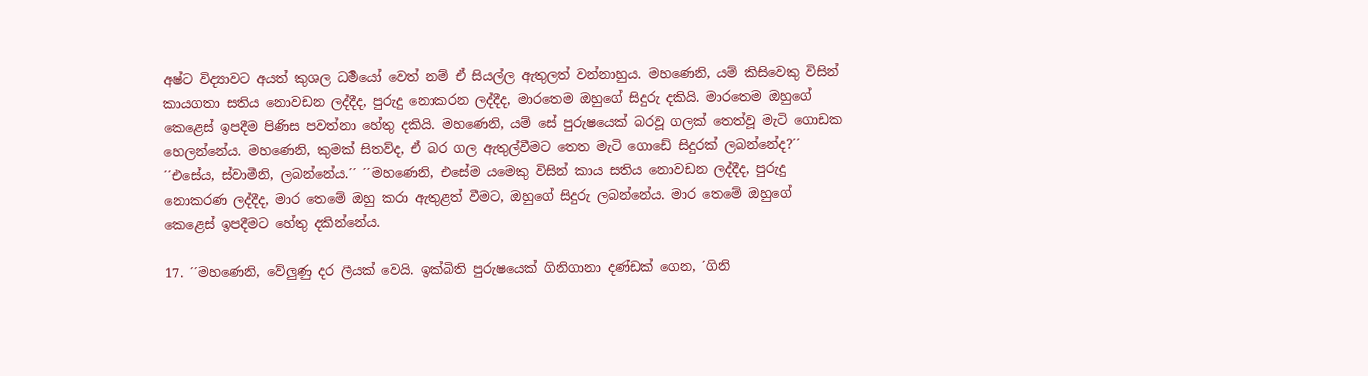අෂ්ට විද්‍යාවට අයත් කුශල ධර්‍මයෝ වෙත් නම් ඒ සියල්ල ඇතුලත් වන්නාහුය. මහණෙනි, යම් කිසිවෙකු විසින් කායගතා සතිය නොවඩන ලද්දීද, පුරුදු නොකරන ලද්දීද, මාරතෙම ඔහුගේ සිදුරු දකියි. මාරතෙම ඔහුගේ කෙළෙස් ඉපදීම පිණිස පවත්නා හේතු දකියි. මහණෙනි, යම් සේ පුරුෂයෙක් බරවූ ගලක් තෙත්වූ මැටි ගොඩක හෙලන්නේය. මහණෙනි, කුමක් සිතව්ද, ඒ බර ගල ඇතුල්වීමට තෙත මැටි ගොඩේ සිදුරක් ලබන්නේද?´´ ´´එසේය, ස්වාමීනි, ලබන්නේය.´´ ´´මහණෙනි, එසේම යමෙකු විසින් කාය සතිය නොවඩන ලද්දීද, පුරුදු නොකරණ ලද්දීද, මාර තෙමේ ඔහු කරා ඇතුළත් වීමට, ඔහුගේ සිදුරු ලබන්නේය. මාර තෙමේ ඔහුගේ කෙළෙස් ඉපදීමට හේතු දකින්නේය.

17. ´´මහණෙනි, වේලුණු දර ලීයක් වෙයි. ඉක්බිති පුරුෂයෙක් ගිනිගානා දණ්ඩක් ගෙන, ´ගිනි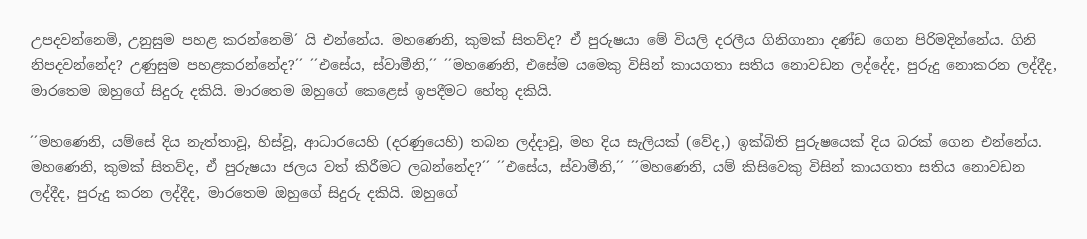උපදවන්නෙමි, උනුසුම පහළ කරන්නෙමි´ යි එන්නේය. මහණෙනි, කුමක් සිතව්ද? ඒ පුරුෂයා මේ වියලි දරලීය ගිනිගානා දණ්ඩ ගෙන පිරිමදින්නේය. ගිනි නිපදවන්නේද? උණුසුම පහළකරන්නේද?´´ ´´එසේය, ස්වාමීනි,´´ ´´මහණෙනි, එසේම යමෙකු විසින් කායගතා සතිය නොවඩන ලද්දේද, පුරුදු නොකරන ලද්දීද, මාරතෙම ඔහුගේ සිදුරු දකියි. මාරතෙම ඔහුගේ කෙළෙස් ඉපදීමට හේතු දකියි.

´´මහණෙනි, යම්සේ දිය නැත්තාවූ, හිස්වූ, ආධාරයෙහි (දරණුයෙහි) තබන ලද්දාවූ, මහ දිය සැලියක් (වේද,) ඉක්බිති පුරුෂයෙක් දිය බරක් ගෙන එන්නේය. මහණෙනි, කුමක් සිතව්ද, ඒ පුරුෂයා ජලය වත් කිරීමට ලබන්නේද?´´ ´´එසේය, ස්වාමීනි,´´ ´´මහණෙනි, යම් කිසිවෙකු විසින් කායගතා සතිය නොවඩන ලද්දීද, පුරුදු කරන ලද්දීද, මාරතෙම ඔහුගේ සිදුරු දකියි. ඔහුගේ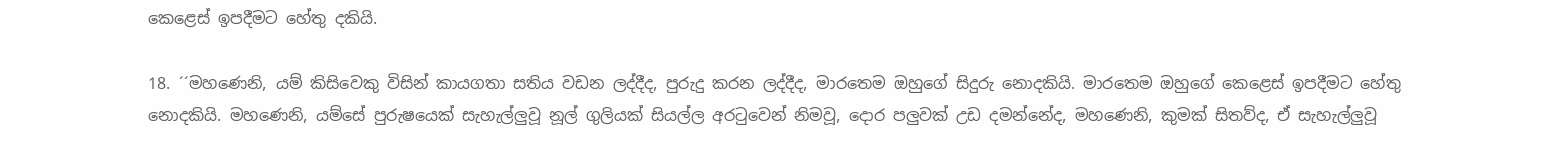කෙළෙස් ඉපදීමට හේතු දකියි.

18. ´´මහණෙනි, යම් කිසිවෙකු විසින් කායගතා සතිය වඩන ලද්දීද, පුරුදු කරන ලද්දීද, මාරතෙම ඔහුගේ සිදුරු නොදකියි. මාරතෙම ඔහුගේ කෙළෙස් ඉපදීමට හේතු නොදකියි. මහණෙනි, යම්සේ පුරුෂයෙක් සැහැල්ලුවූ නූල් ගුලියක් සියල්ල අරටුවෙන් නිමවූ, දොර පලුවක් උඩ දමන්නේද, මහණෙනි, කුමක් සිතව්ද, ඒ සැහැල්ලුවූ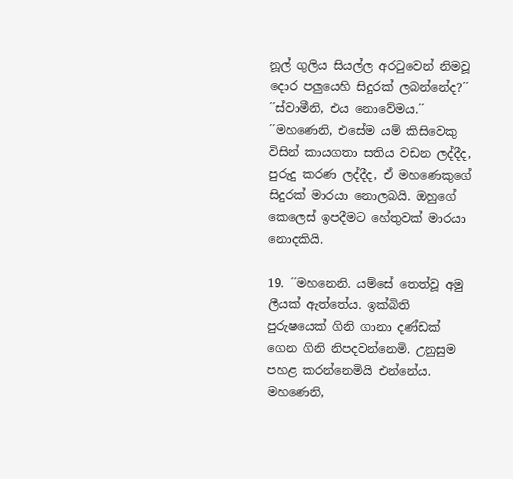නූල් ගුලිය සියල්ල අරටුවෙන් නිමවූ දොර පලුයෙහි සිදුරක් ලබන්නේද?´´ ´´ස්වාමීනි, එය නොවේමය.´´ ´´මහණෙනි, එසේම යම් කිසිවෙකු විසින් කායගතා සතිය වඩන ලද්දීද, පුරුදු කරණ ලද්දීද, ඒ මහණෙකුගේ සිදුරක් මාරයා නොලබයි. ඔහුගේ කෙලෙස් ඉපදීමට හේතුවක් මාරයා නොදකියි.

19. ´´මහනෙනි. යම්සේ තෙත්වූ අමු ලීයක් ඇත්තේය. ඉක්බිති පුරුෂයෙක් ගිනි ගානා දණ්ඩක් ගෙන ගිනි නිපදවන්නෙමි. උනුසුම පහළ කරන්නෙමියි එන්නේය. මහණෙනි,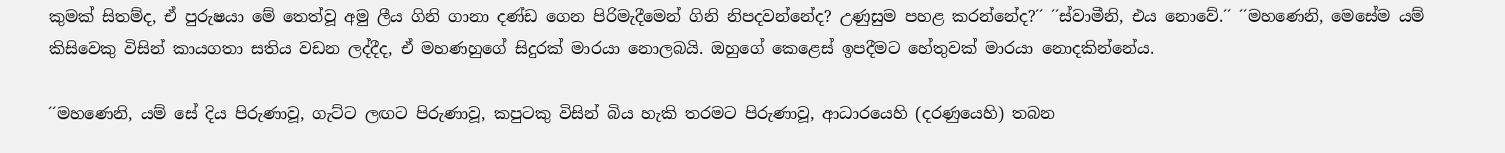කුමක් සිතම්ද, ඒ පුරුෂයා මේ තෙත්වූ අමු ලීය ගිනි ගානා දණ්ඩ ගෙන පිරිමැදීමෙන් ගිනි නිපදවන්නේද? උණුසුම පහළ කරන්නේද?´´ ´´ස්වාමීනි, එය නොවේ.´´ ´´මහණෙනි, මෙසේම යම් කිසිවෙකු විසින් කායගතා සතිය වඩන ලද්දීද, ඒ මහණහුගේ සිදුරක් මාරයා නොලබයි. ඔහුගේ කෙළෙස් ඉපදීමට හේතුවක් මාරයා නොදකින්නේය.

´´මහණෙනි, යම් සේ දිය පිරුණාවූ, ගැට්ට ලඟට පිරුණාවූ, කපුටකු විසින් බිය හැකි තරමට පිරුණාවූ, ආධාරයෙහි (දරණුයෙහි) තබන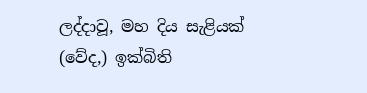ලද්දාවූ, මහ දිය සැළියක් (වේද,) ඉක්බිති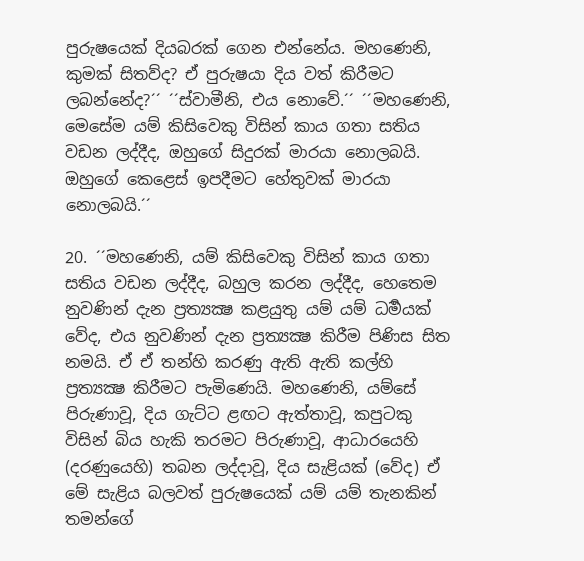පුරුෂයෙක් දියබරක් ගෙන එන්නේය. මහණෙනි, කුමක් සිතව්ද? ඒ පුරුෂයා දිය වත් කිරීමට ලබන්නේද?´´ ´´ස්වාමීනි, එය නොවේ.´´ ´´මහණෙනි, මෙසේම යම් කිසිවෙකු විසින් කාය ගතා සතිය වඩන ලද්දීද, ඔහුගේ සිදුරක් මාරයා නොලබයි. ඔහුගේ කෙළෙස් ඉපදීමට හේතුවක් මාරයා නොලබයි.´´

20. ´´මහණෙනි, යම් කිසිවෙකු විසින් කාය ගතා සතිය වඩන ලද්දීද, බහුල කරන ලද්දීද, හෙතෙම නුවණින් දැන ප්‍රත්‍යක්‍ෂ කළයුතු යම් යම් ධර්‍මයක් වේද, එය නුවණින් දැන ප්‍රත්‍යක්‍ෂ කිරීම පිණිස සිත නමයි. ඒ ඒ තන්හි කරණු ඇති ඇති කල්හි ප්‍රත්‍යක්‍ෂ කිරීමට පැමිණෙයි. මහණෙනි, යම්සේ පිරුණාවූ, දිය ගැට්ට ළඟට ඇත්තාවූ, කපුටකු විසින් බිය හැකි තරමට පිරුණාවූ, ආධාරයෙහි (දරණුයෙහි) තබන ලද්දාවූ, දිය සැළියක් (වේද) ඒ මේ සැළිය බලවත් පුරුෂයෙක් යම් යම් තැනකින් තමන්ගේ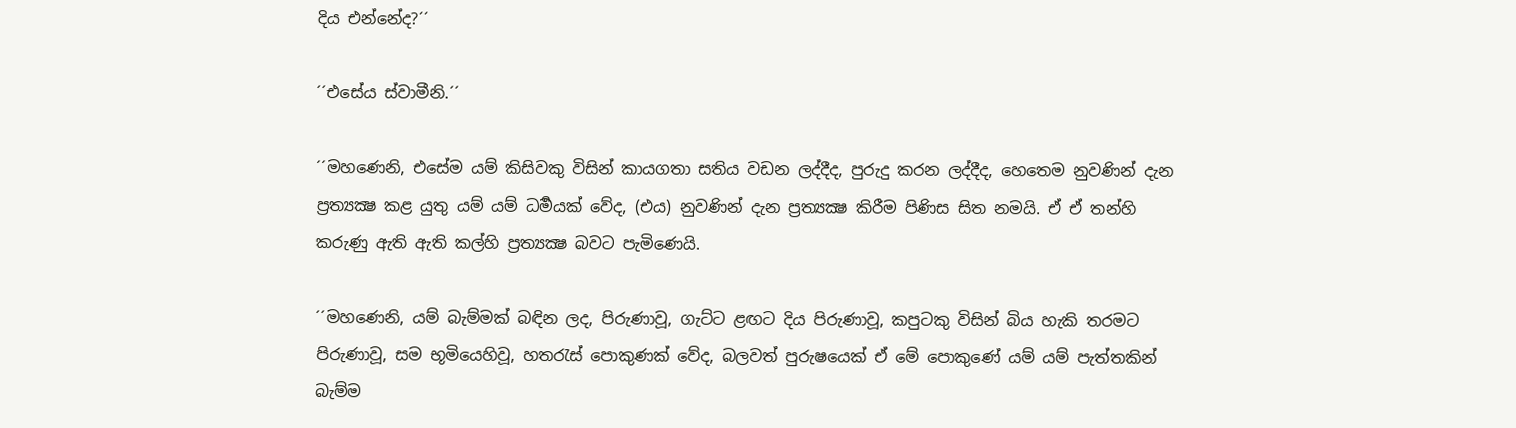දිය එන්නේද?´´

´´එසේය ස්වාමීනි.´´

´´මහණෙනි, එසේම යම් කිසිවකු විසින් කායගතා සතිය වඩන ලද්දීද, පුරුදු කරන ලද්දීද, හෙතෙම නුවණින් දැන ප්‍රත්‍යක්‍ෂ කළ යුතු යම් යම් ධර්‍මයක් වේද, (එය) නුවණින් දැන ප්‍රත්‍යක්‍ෂ කිරීම පිණිස සිත නමයි. ඒ ඒ තන්හි කරුණු ඇති ඇති කල්හි ප්‍රත්‍යක්‍ෂ බවට පැමිණෙයි.

´´මහණෙනි, යම් බැම්මක් බඳින ලද, පිරුණාවූ, ගැට්ට ළඟට දිය පිරුණාවූ, කපුටකු විසින් බිය හැකි තරමට පිරුණාවූ, සම භූමියෙහිවූ, හතරැස් පොකුණක් වේද, බලවත් පුරුෂයෙක් ඒ මේ පොකුණේ යම් යම් පැත්තකින් බැම්ම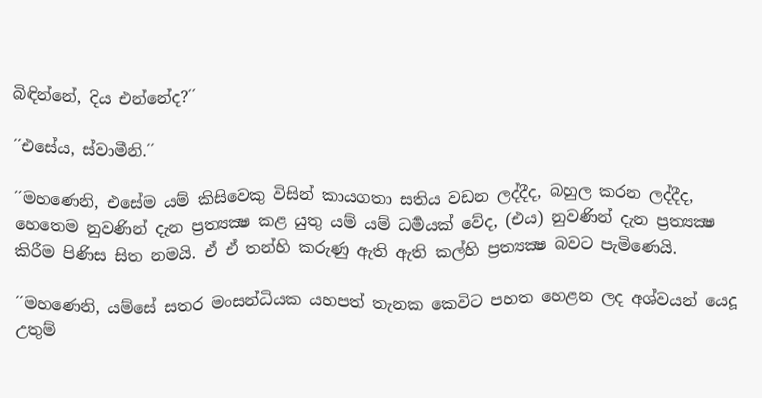බිඳින්නේ, දිය එන්නේද?´´

´´එසේය, ස්වාමීනි.´´

´´මහණෙනි, එසේම යම් කිසිවෙකු විසින් කායගතා සතිය වඩන ලද්දීද, බහුල කරන ලද්දීද, හෙතෙම නුවණින් දැන ප්‍රත්‍යක්‍ෂ කළ යුතු යම් යම් ධර්‍මයක් වේද, (එය) නුවණින් දැන ප්‍රත්‍යක්‍ෂ කිරීම පිණිස සිත නමයි. ඒ ඒ තන්හි කරුණු ඇති ඇති කල්හි ප්‍රත්‍යක්‍ෂ බවට පැමිණෙයි.

´´මහණෙනි, යම්සේ සතර මංසන්ධියක යහපත් තැනක කෙවිට පහත හෙළන ලද අශ්වයන් යෙදූ උතුම්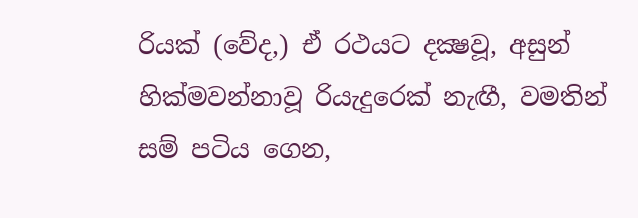රියක් (වේද,) ඒ රථයට දක්‍ෂවූ, අසුන් හික්මවන්නාවූ රියැදුරෙක් නැඟී, වමතින් සම් පටිය ගෙන,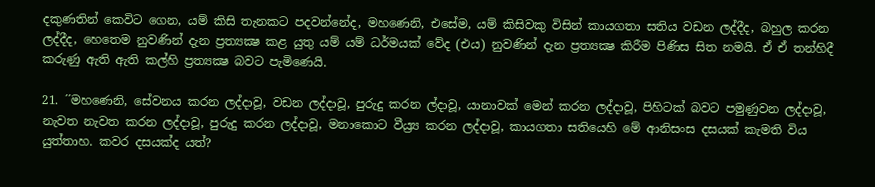දකුණතින් කෙවිට ගෙන, යම් කිසි තැනකට පදවන්නේද, මහණෙනි, එසේම, යම් කිසිවකු විසින් කායගතා සතිය වඩන ලද්දීද, බහුල කරන ලද්දීද, හෙතෙම නුවණින් දැන ප්‍රත්‍යක්‍ෂ කළ යුතු යම් යම් ධර්මයක් වේද (එය) නුවණින් දැන ප්‍රත්‍යක්‍ෂ කිරීම පිණිස සිත නමයි. ඒ ඒ තන්හිදී කරුණු ඇති ඇති කල්හි ප්‍රත්‍යක්‍ෂ බවට පැමිණෙයි.

21. ´´මහණෙනි, සේවනය කරන ලද්දාවූ, වඩන ලද්දාවූ, පුරුදු කරන ල්දාවූ, යානාවක් මෙන් කරන ලද්දාවූ, පිහිටක් බවට පමුණුවන ලද්දාවූ, නැවත නැවත කරන ලද්දාවූ, පුරුදු කරන ලද්දාවූ, මනාකොට වීය්‍ර්‍ය කරන ලද්දාවූ, කායගතා සතියෙහි මේ ආනිසංස දසයක් කැමති විය යුත්තාහ. කවර දසයක්ද යත්?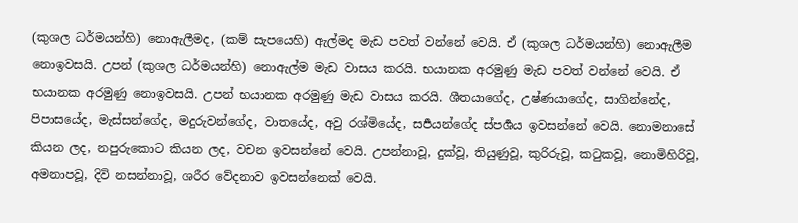(කුශල ධර්මයන්හි) නොඇලීමද, (කම් සැපයෙහි) ඇල්මද මැඩ පවත් වන්නේ වෙයි. ඒ (කුශල ධර්මයන්හි) නොඇලීම නොඉවසයි. උපන් (කුශල ධර්මයන්හි) නොඇල්ම මැඩ වාසය කරයි. භයානක අරමුණු මැඩ පවත් වන්නේ වෙයි. ඒ භයානක අරමුණු නොඉවසයි. උපන් භයානක අරමුණු මැඩ වාසය කරයි. ශීතයාගේද, උෂ්ණයාගේද, සාගින්නේද, පිපාසයේද, මැස්සන්ගේද, මදුරුවන්ගේද, වාතයේද, අවු රශ්මියේද, සර්‍පයන්ගේද ස්පර්‍ශය ඉවසන්නේ වෙයි. නොමනාසේ කියන ලද, නපුරුකොට කියන ලද, වචන ඉවසන්නේ වෙයි. උපන්නාවූ, දුක්වූ, තියුණුවූ, කුරිරුවූ, කටුකවූ, නොමිහිරිවූ, අමනාපවූ, දිවි නසන්නාවූ, ශරීර වේදනාව ඉවසන්නෙක් වෙයි.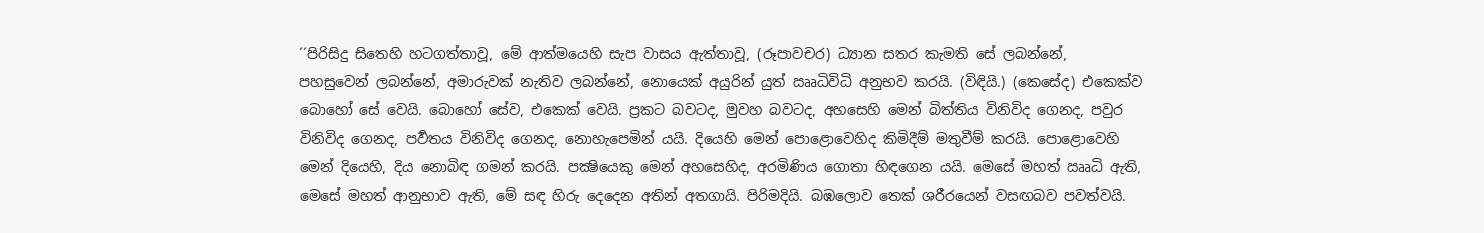´´පිරිසිදු සිතෙහි හටගත්තාවූ, මේ ආත්මයෙහි සැප වාසය ඇත්තාවූ, (රූපාවචර) ධ්‍යාන සතර කැමති සේ ලබන්නේ, පහසුවෙන් ලබන්නේ, අමාරුවක් නැතිව ලබන්නේ, නොයෙක් අයුරින් යුත් ඎධිවිධි අනුභව කරයි. (විඳියි.) (කෙසේද) එකෙක්ව බොහෝ සේ වෙයි. බොහෝ සේව, එකෙක් වෙයි. ප්‍රකට බවටද, මුවහ බවටද, අහසෙහි මෙන් බිත්තිය විනිවිද ගෙනද, පවුර විනිවිද ගෙනද, පර්‍වතය විනිවිද ගෙනද, නොහැපෙමින් යයි. දියෙහි මෙන් පොළොවෙහිද කිමිදීම් මතුවීම් කරයි. පොළොවෙහි මෙන් දියෙහි, දිය නොබිඳ ගමන් කරයි. පක්‍ෂියෙකු මෙන් අහසෙහිද, අරමිණිය ගොතා හිඳගෙන යයි. මෙසේ මහත් ඎධි ඇති, මෙසේ මහත් ආනුභාව ඇති, මේ සඳ හිරු දෙදෙන අතින් අතගායි. පිරිමදියි. බඹලොව තෙක් ශරීරයෙන් වසඟබව පවත්වයි.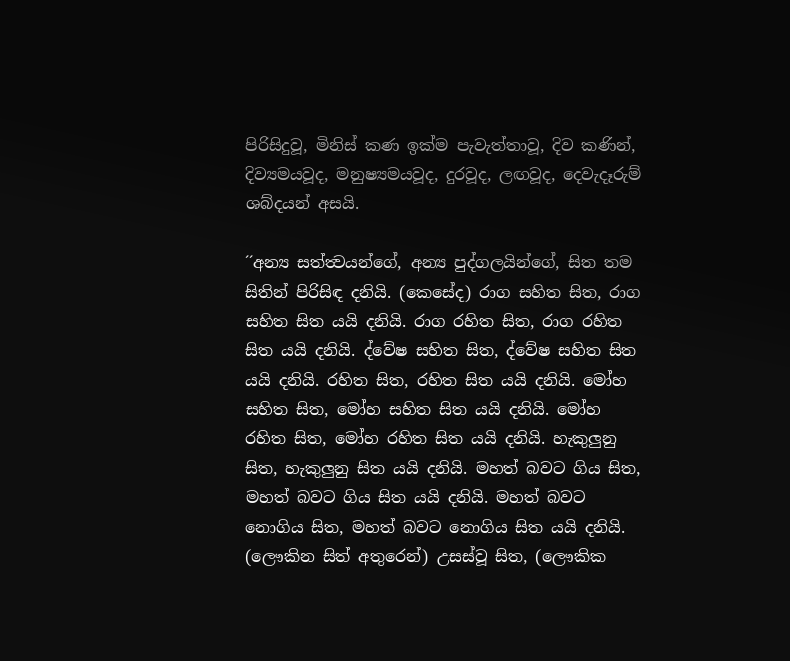පිරිසිදුවූ, මිනිස් කණ ඉක්ම පැවැත්තාවූ, දිව කණින්, දිව්‍යමයවූද, මනුෂ්‍යමයවූද, දුරවූද, ලඟවූද, දෙවැදෑරුම් ශබ්දයන් අසයි.

´´අන්‍ය සත්ත්‍වයන්ගේ, අන්‍ය පුද්ගලයින්ගේ, සිත තම සිතින් පිරිසිඳ දනියි. (කෙසේද) රාග සහිත සිත, රාග සහිත සිත යයි දනියි. රාග රහිත සිත, රාග රහිත සිත යයි දනියි. ද්වේෂ සහිත සිත, ද්වේෂ සහිත සිත යයි දනියි. රහිත සිත, රහිත සිත යයි දනියි. මෝහ සහිත සිත, මෝහ සහිත සිත යයි දනියි. මෝහ රහිත සිත, මෝහ රහිත සිත යයි දනියි. හැකුලුනු සිත, හැකුලුනු සිත යයි දනියි. මහත් බවට ගිය සිත, මහත් බවට ගිය සිත යයි දනියි. මහත් බවට නොගිය සිත, මහත් බවට නොගිය සිත යයි දනියි. (ලෞකින සිත් අතුරෙන්) උසස්වූ සිත, (ලෞකික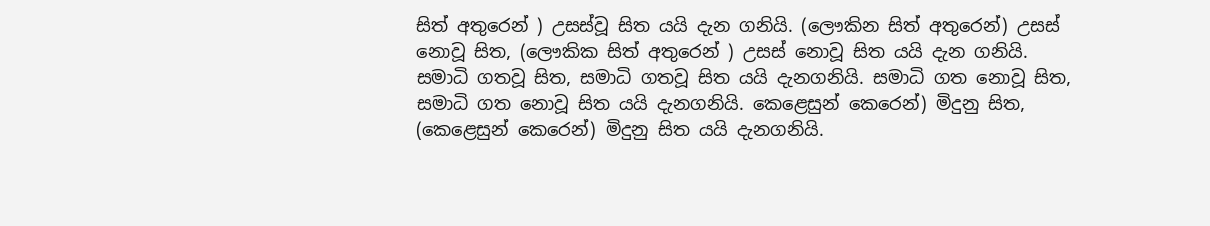සිත් අතුරෙන් ) උසස්වූ සිත යයි දැන ගනියි. (ලෞකින සිත් අතුරෙන්) උසස් නොවූ සිත, (ලෞකික සිත් අතුරෙන් ) උසස් නොවූ සිත යයි දැන ගනියි. සමාධි ගතවූ සිත, සමාධි ගතවූ සිත යයි දැනගනියි. සමාධි ගත නොවූ සිත, සමාධි ගත නොවූ සිත යයි දැනගනියි. කෙළෙසුන් කෙරෙන්) මිදුනු සිත, (කෙළෙසුන් කෙරෙන්) මිදුනු සිත යයි දැනගනියි.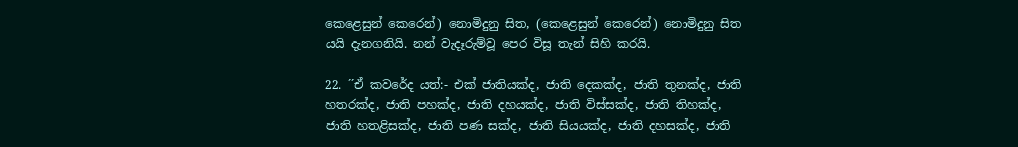කෙළෙසුන් කෙරෙන්) නොමිදුනු සිත, (කෙළෙසුන් කෙරෙන්) නොමිදුනු සිත යයි දැනගනියි. නන් වැදෑරුම්වූ පෙර විසූ තැන් සිහි කරයි.

22. ´´ඒ කවරේද යත්:- එක් ජාතියක්ද, ජාති දෙකක්ද, ජාති තුනක්ද, ජාති හතරක්ද, ජාති පහක්ද, ජාති දහයක්ද, ජාති විස්සක්ද, ජාති තිහක්ද, ජාති හතළිසක්ද, ජාති පණ සක්ද, ජාති සියයක්ද, ජාති දහසක්ද, ජාති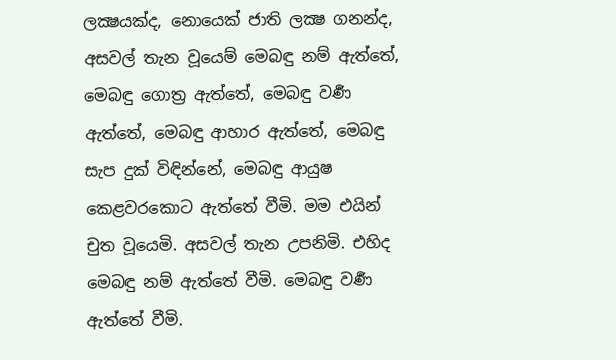ලක්‍ෂයක්ද, නොයෙක් ජාති ලක්‍ෂ ගනන්ද, අසවල් තැන වූයෙම් මෙබඳු නම් ඇත්තේ, මෙබඳු ගොත්‍ර ඇත්තේ, මෙබඳු වර්‍ණ ඇත්තේ, මෙබඳු ආහාර ඇත්තේ, මෙබඳු සැප දුක් විඳින්නේ, මෙබඳු ආයුෂ කෙළවරකොට ඇත්තේ වීමි. මම එයින් චුත වූයෙමි. අසවල් තැන උපනිමි. එහිද මෙබඳු නම් ඇත්තේ වීමි. මෙබඳු වර්‍ණ ඇත්තේ වීමි.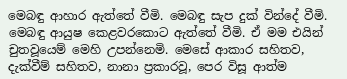මෙබඳු ආහාර ඇත්තේ වීමි. මෙබඳු සැප දුක් වින්දේ වීමි. මෙබඳු ආයුෂ කෙළවරකොට ඇත්තේ වීමි. ඒ මම එයින් චුතවූයෙම් මෙහි උපන්නෙමි. මෙසේ ආකාර සහිතව, දැක්වීම් සහිතව, නානා ප්‍රකාරවූ, පෙර විසූ ආත්ම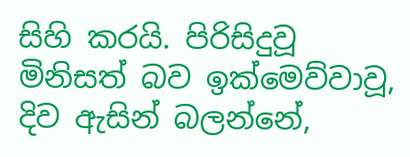සිහි කරයි. පිරිසිදුවූ මිනිසත් බව ඉක්මෙව්වාවූ, දිව ඇසින් බලන්නේ,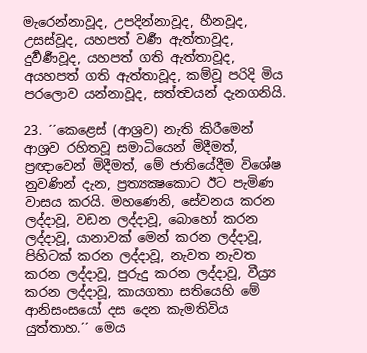මැරෙන්නාවූද, උපදින්නාවූද, හීනවූද, උසස්වූද, යහපත් වර්‍ණ ඇත්තාවූද, දුර්‍වර්‍ණවූද, යහපත් ගති ඇත්තාවූද, අයහපත් ගති ඇත්තාවූද, කම්වූ පරිදි මිය පරලොව යන්නාවූද, සත්ත්‍වයන් දැනගනියි.

23. ´´කෙළෙස් (ආශ්‍රව) නැති කිරීමෙන් ආශ්‍රව රහිතවූ සමාධියෙන් මිදීමත්, ප්‍රඥාවෙන් මිදීමත්, මේ ජාතියේදීම විශේෂ නුවණින් දැන, ප්‍රත්‍යක්‍ෂකොට ඊට පැමිණ වාසය කරයි. මහණෙනි, සේවනය කරන ලද්දාවූ, වඩන ලද්දාවූ, බොහෝ කරන ලද්දාවූ, යානාවක් මෙන් කරන ලද්දාවූ, පිහිටක් කරන ලද්දාවූ, නැවත නැවත කරන ලද්දාවූ, පුරුදු කරන ලද්දාවූ, වීය්‍ර්‍ය කරන ලද්දාවූ, කායගතා සතියෙහි මේ ආනිසංසයෝ දස දෙන කැමතිවිය යුත්තාහ.´´ මෙය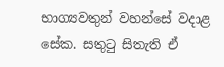භාග්‍යවතුන් වහන්සේ වදාළ සේක. සතුටු සිතැති ඒ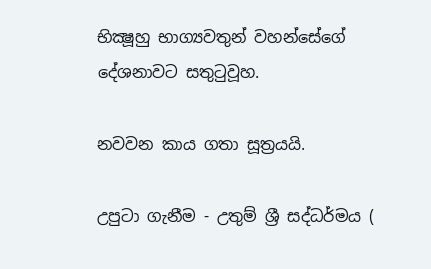භික්‍ෂූහු භාග්‍යවතුන් වහන්සේගේ දේශනාවට සතුටුවූහ.

නවවන කාය ගතා සූත්‍රයයි.

උපුටා ගැනීම - උතුම් ශ්‍රී සද්ධර්මය (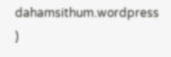dahamsithum.wordpress )